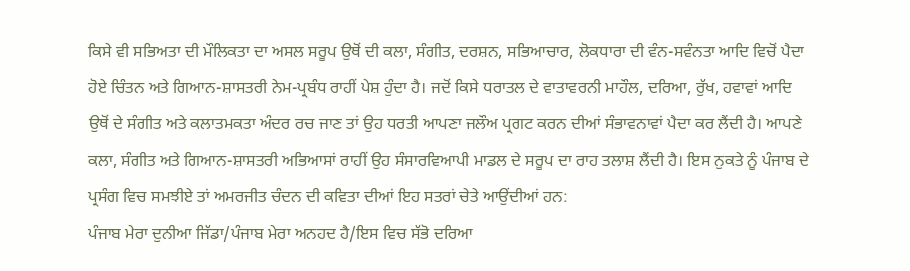ਕਿਸੇ ਵੀ ਸਭਿਅਤਾ ਦੀ ਮੌਲਿਕਤਾ ਦਾ ਅਸਲ ਸਰੂਪ ਉਥੋਂ ਦੀ ਕਲਾ, ਸੰਗੀਤ, ਦਰਸ਼ਨ, ਸਭਿਆਚਾਰ, ਲੋਕਧਾਰਾ ਦੀ ਵੰਨ-ਸਵੰਨਤਾ ਆਦਿ ਵਿਚੋਂ ਪੈਦਾ ਹੋਏ ਚਿੰਤਨ ਅਤੇ ਗਿਆਨ-ਸ਼ਾਸਤਰੀ ਨੇਮ-ਪ੍ਰਬੰਧ ਰਾਹੀਂ ਪੇਸ਼ ਹੁੰਦਾ ਹੈ। ਜਦੋਂ ਕਿਸੇ ਧਰਾਤਲ ਦੇ ਵਾਤਾਵਰਨੀ ਮਾਹੌਲ, ਦਰਿਆ, ਰੁੱਖ, ਹਵਾਵਾਂ ਆਦਿ ਉਥੋਂ ਦੇ ਸੰਗੀਤ ਅਤੇ ਕਲਾਤਮਕਤਾ ਅੰਦਰ ਰਚ ਜਾਣ ਤਾਂ ਉਹ ਧਰਤੀ ਆਪਣਾ ਜਲੌਅ ਪ੍ਰਗਟ ਕਰਨ ਦੀਆਂ ਸੰਭਾਵਨਾਵਾਂ ਪੈਦਾ ਕਰ ਲੈਂਦੀ ਹੈ। ਆਪਣੇ ਕਲਾ, ਸੰਗੀਤ ਅਤੇ ਗਿਆਨ-ਸ਼ਾਸਤਰੀ ਅਭਿਆਸਾਂ ਰਾਹੀਂ ਉਹ ਸੰਸਾਰਵਿਆਪੀ ਮਾਡਲ ਦੇ ਸਰੂਪ ਦਾ ਰਾਹ ਤਲਾਸ਼ ਲੈਂਦੀ ਹੈ। ਇਸ ਨੁਕਤੇ ਨੂੰ ਪੰਜਾਬ ਦੇ ਪ੍ਰਸੰਗ ਵਿਚ ਸਮਝੀਏ ਤਾਂ ਅਮਰਜੀਤ ਚੰਦਨ ਦੀ ਕਵਿਤਾ ਦੀਆਂ ਇਹ ਸਤਰਾਂ ਚੇਤੇ ਆਉਂਦੀਆਂ ਹਨ:
ਪੰਜਾਬ ਮੇਰਾ ਦੁਨੀਆ ਜਿੱਡਾ/ਪੰਜਾਬ ਮੇਰਾ ਅਨਹਦ ਹੈ/ਇਸ ਵਿਚ ਸੱਭੋ ਦਰਿਆ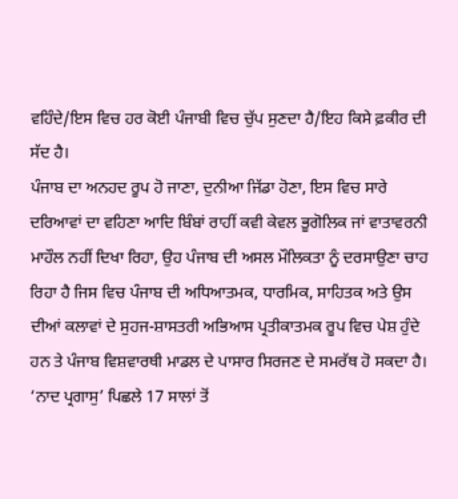ਵਹਿੰਦੇ/ਇਸ ਵਿਚ ਹਰ ਕੋਈ ਪੰਜਾਬੀ ਵਿਚ ਚੁੱਪ ਸੁਣਦਾ ਹੈ/ਇਹ ਕਿਸੇ ਫ਼ਕੀਰ ਦੀ ਸੱਦ ਹੈ।
ਪੰਜਾਬ ਦਾ ਅਨਹਦ ਰੂਪ ਹੋ ਜਾਣਾ, ਦੁਨੀਆ ਜਿੱਡਾ ਹੋਣਾ, ਇਸ ਵਿਚ ਸਾਰੇ ਦਰਿਆਵਾਂ ਦਾ ਵਹਿਣਾ ਆਦਿ ਬਿੰਬਾਂ ਰਾਹੀਂ ਕਵੀ ਕੇਵਲ ਭੂਗੋਲਿਕ ਜਾਂ ਵਾਤਾਵਰਨੀ ਮਾਹੌਲ ਨਹੀਂ ਦਿਖਾ ਰਿਹਾ, ਉਹ ਪੰਜਾਬ ਦੀ ਅਸਲ ਮੌਲਿਕਤਾ ਨੂੰ ਦਰਸਾਉਣਾ ਚਾਹ ਰਿਹਾ ਹੈ ਜਿਸ ਵਿਚ ਪੰਜਾਬ ਦੀ ਅਧਿਆਤਮਕ, ਧਾਰਮਿਕ, ਸਾਹਿਤਕ ਅਤੇ ਉਸ ਦੀਆਂ ਕਲਾਵਾਂ ਦੇ ਸੁਹਜ-ਸ਼ਾਸਤਰੀ ਅਭਿਆਸ ਪ੍ਰਤੀਕਾਤਮਕ ਰੂਪ ਵਿਚ ਪੇਸ਼ ਹੁੰਦੇ ਹਨ ਤੇ ਪੰਜਾਬ ਵਿਸ਼ਵਾਰਥੀ ਮਾਡਲ ਦੇ ਪਾਸਾਰ ਸਿਰਜਣ ਦੇ ਸਮਰੱਥ ਹੋ ਸਕਦਾ ਹੈ।
‘ਨਾਦ ਪ੍ਰਗਾਸੁ’ ਪਿਛਲੇ 17 ਸਾਲਾਂ ਤੋਂ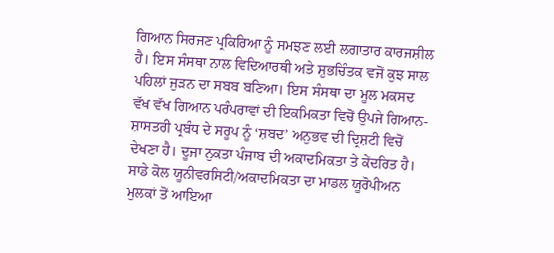ਗਿਆਨ ਸਿਰਜਣ ਪ੍ਰਕਿਰਿਆ ਨੂੰ ਸਮਝਣ ਲਈ ਲਗਾਤਾਰ ਕਾਰਜਸ਼ੀਲ ਹੈ। ਇਸ ਸੰਸਥਾ ਨਾਲ ਵਿਦਿਆਰਥੀ ਅਤੇ ਸ਼ੁਭਚਿੰਤਕ ਵਜੋਂ ਕੁਝ ਸਾਲ ਪਹਿਲਾਂ ਜੁੜਨ ਦਾ ਸਬਬ ਬਣਿਆ। ਇਸ ਸੰਸਥਾ ਦਾ ਮੂਲ ਮਕਸਦ ਵੱਖ ਵੱਖ ਗਿਆਨ ਪਰੰਪਰਾਵਾਂ ਦੀ ਇਕਮਿਕਤਾ ਵਿਚੋਂ ਉਪਜੇ ਗਿਆਨ-ਸ਼ਾਸਤਰੀ ਪ੍ਰਬੰਧ ਦੇ ਸਰੂਪ ਨੂੰ ‘ਸ਼ਬਦ’ ਅਨੁਭਵ ਦੀ ਦ੍ਰਿਸ਼ਟੀ ਵਿਚੋਂ ਦੇਖਣਾ ਹੈ। ਦੂਜਾ ਨੁਕਤਾ ਪੰਜਾਬ ਦੀ ਅਕਾਦਮਿਕਤਾ ਤੇ ਕੇਂਦਰਿਤ ਹੈ। ਸਾਡੇ ਕੋਲ ਯੂਨੀਵਰਸਿਟੀ/ਅਕਾਦਮਿਕਤਾ ਦਾ ਮਾਡਲ ਯੂਰੋਪੀਅਨ ਮੁਲਕਾਂ ਤੋਂ ਆਇਆ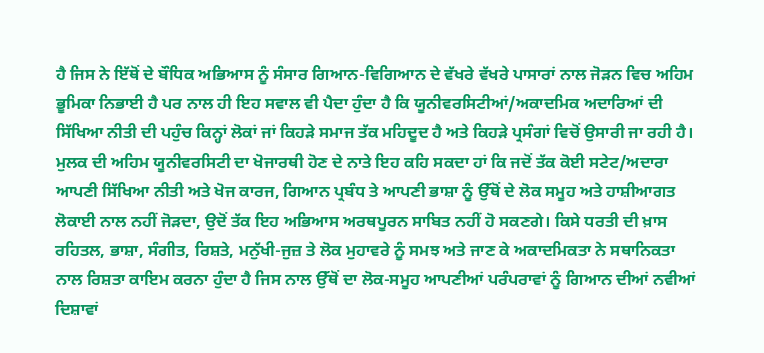ਹੈ ਜਿਸ ਨੇ ਇੱਥੋਂ ਦੇ ਬੌਧਿਕ ਅਭਿਆਸ ਨੂੰ ਸੰਸਾਰ ਗਿਆਨ-ਵਿਗਿਆਨ ਦੇ ਵੱਖਰੇ ਵੱਖਰੇ ਪਾਸਾਰਾਂ ਨਾਲ ਜੋੜਨ ਵਿਚ ਅਹਿਮ ਭੂਮਿਕਾ ਨਿਭਾਈ ਹੈ ਪਰ ਨਾਲ ਹੀ ਇਹ ਸਵਾਲ ਵੀ ਪੈਦਾ ਹੁੰਦਾ ਹੈ ਕਿ ਯੂਨੀਵਰਸਿਟੀਆਂ/ਅਕਾਦਮਿਕ ਅਦਾਰਿਆਂ ਦੀ ਸਿੱਖਿਆ ਨੀਤੀ ਦੀ ਪਹੁੰਚ ਕਿਨ੍ਹਾਂ ਲੋਕਾਂ ਜਾਂ ਕਿਹੜੇ ਸਮਾਜ ਤੱਕ ਮਹਿਦੂਦ ਹੈ ਅਤੇ ਕਿਹੜੇ ਪ੍ਰਸੰਗਾਂ ਵਿਚੋਂ ਉਸਾਰੀ ਜਾ ਰਹੀ ਹੈ। ਮੁਲਕ ਦੀ ਅਹਿਮ ਯੂਨੀਵਰਸਿਟੀ ਦਾ ਖੋਜਾਰਥੀ ਹੋਣ ਦੇ ਨਾਤੇ ਇਹ ਕਹਿ ਸਕਦਾ ਹਾਂ ਕਿ ਜਦੋਂ ਤੱਕ ਕੋਈ ਸਟੇਟ/ਅਦਾਰਾ ਆਪਣੀ ਸਿੱਖਿਆ ਨੀਤੀ ਅਤੇ ਖੋਜ ਕਾਰਜ, ਗਿਆਨ ਪ੍ਰਬੰਧ ਤੇ ਆਪਣੀ ਭਾਸ਼ਾ ਨੂੰ ਉੱਥੋਂ ਦੇ ਲੋਕ ਸਮੂਹ ਅਤੇ ਹਾਸ਼ੀਆਗਤ ਲੋਕਾਈ ਨਾਲ ਨਹੀਂ ਜੋੜਦਾ, ਉਦੋਂ ਤੱਕ ਇਹ ਅਭਿਆਸ ਅਰਥਪੂਰਨ ਸਾਬਿਤ ਨਹੀਂ ਹੋ ਸਕਣਗੇ। ਕਿਸੇ ਧਰਤੀ ਦੀ ਖ਼ਾਸ ਰਹਿਤਲ, ਭਾਸ਼ਾ, ਸੰਗੀਤ, ਰਿਸ਼ਤੇ, ਮਨੁੱਖੀ-ਜੁਜ਼ ਤੇ ਲੋਕ ਮੁਹਾਵਰੇ ਨੂੰ ਸਮਝ ਅਤੇ ਜਾਣ ਕੇ ਅਕਾਦਮਿਕਤਾ ਨੇ ਸਥਾਨਿਕਤਾ ਨਾਲ ਰਿਸ਼ਤਾ ਕਾਇਮ ਕਰਨਾ ਹੁੰਦਾ ਹੈ ਜਿਸ ਨਾਲ ਉੱਥੋਂ ਦਾ ਲੋਕ-ਸਮੂਹ ਆਪਣੀਆਂ ਪਰੰਪਰਾਵਾਂ ਨੂੰ ਗਿਆਨ ਦੀਆਂ ਨਵੀਆਂ ਦਿਸ਼ਾਵਾਂ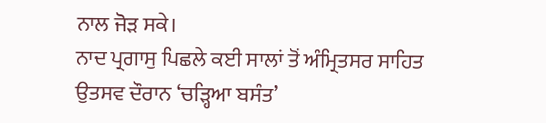ਨਾਲ ਜੋੜ ਸਕੇ।
ਨਾਦ ਪ੍ਰਗਾਸੁ ਪਿਛਲੇ ਕਈ ਸਾਲਾਂ ਤੋਂ ਅੰਮ੍ਰਿਤਸਰ ਸਾਹਿਤ ਉਤਸਵ ਦੌਰਾਨ ‘ਚੜ੍ਹਿਆ ਬਸੰਤ’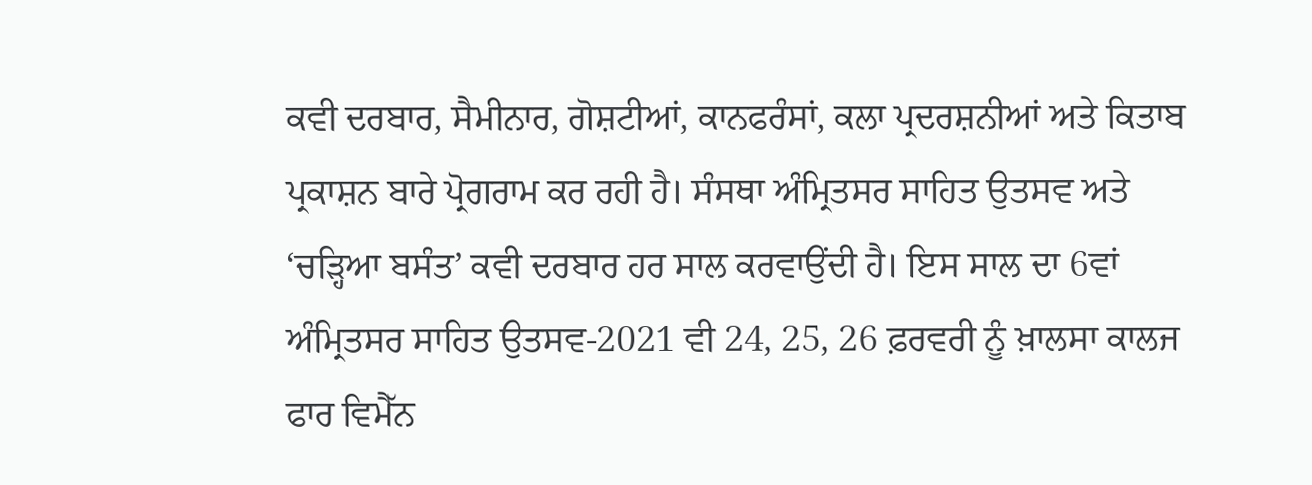ਕਵੀ ਦਰਬਾਰ, ਸੈਮੀਨਾਰ, ਗੋਸ਼ਟੀਆਂ, ਕਾਨਫਰੰਸਾਂ, ਕਲਾ ਪ੍ਰਦਰਸ਼ਨੀਆਂ ਅਤੇ ਕਿਤਾਬ ਪ੍ਰਕਾਸ਼ਨ ਬਾਰੇ ਪ੍ਰੋਗਰਾਮ ਕਰ ਰਹੀ ਹੈ। ਸੰਸਥਾ ਅੰਮ੍ਰਿਤਸਰ ਸਾਹਿਤ ਉਤਸਵ ਅਤੇ ‘ਚੜ੍ਹਿਆ ਬਸੰਤ’ ਕਵੀ ਦਰਬਾਰ ਹਰ ਸਾਲ ਕਰਵਾਉਂਦੀ ਹੈ। ਇਸ ਸਾਲ ਦਾ 6ਵਾਂ ਅੰਮ੍ਰਿਤਸਰ ਸਾਹਿਤ ਉਤਸਵ-2021 ਵੀ 24, 25, 26 ਫ਼ਰਵਰੀ ਨੂੰ ਖ਼ਾਲਸਾ ਕਾਲਜ ਫਾਰ ਵਿਮੈੱਨ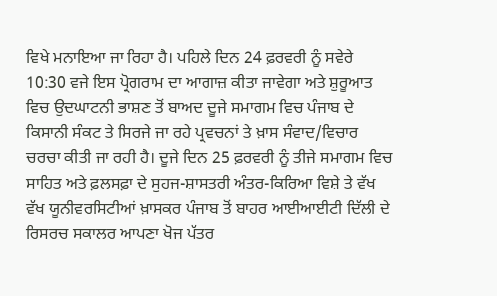ਵਿਖੇ ਮਨਾਇਆ ਜਾ ਰਿਹਾ ਹੈ। ਪਹਿਲੇ ਦਿਨ 24 ਫ਼ਰਵਰੀ ਨੂੰ ਸਵੇਰੇ 10:30 ਵਜੇ ਇਸ ਪ੍ਰੋਗਰਾਮ ਦਾ ਆਗਾਜ਼ ਕੀਤਾ ਜਾਵੇਗਾ ਅਤੇ ਸ਼ੁਰੂਆਤ ਵਿਚ ਉਦਘਾਟਨੀ ਭਾਸ਼ਣ ਤੋਂ ਬਾਅਦ ਦੂਜੇ ਸਮਾਗਮ ਵਿਚ ਪੰਜਾਬ ਦੇ ਕਿਸਾਨੀ ਸੰਕਟ ਤੇ ਸਿਰਜੇ ਜਾ ਰਹੇ ਪ੍ਰਵਚਨਾਂ ਤੇ ਖ਼ਾਸ ਸੰਵਾਦ/ਵਿਚਾਰ ਚਰਚਾ ਕੀਤੀ ਜਾ ਰਹੀ ਹੈ। ਦੂਜੇ ਦਿਨ 25 ਫ਼ਰਵਰੀ ਨੂੰ ਤੀਜੇ ਸਮਾਗਮ ਵਿਚ ਸਾਹਿਤ ਅਤੇ ਫ਼ਲਸਫ਼ਾ ਦੇ ਸੁਹਜ-ਸ਼ਾਸਤਰੀ ਅੰਤਰ-ਕਿਰਿਆ ਵਿਸ਼ੇ ਤੇ ਵੱਖ ਵੱਖ ਯੂਨੀਵਰਸਿਟੀਆਂ ਖ਼ਾਸਕਰ ਪੰਜਾਬ ਤੋਂ ਬਾਹਰ ਆਈਆਈਟੀ ਦਿੱਲੀ ਦੇ ਰਿਸਰਚ ਸਕਾਲਰ ਆਪਣਾ ਖੋਜ ਪੱਤਰ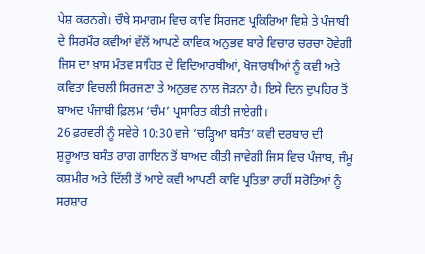ਪੇਸ਼ ਕਰਨਗੇ। ਚੌਥੇ ਸਮਾਗਮ ਵਿਚ ਕਾਵਿ ਸਿਰਜਣ ਪ੍ਰਕਿਰਿਆ ਵਿਸ਼ੇ ਤੇ ਪੰਜਾਬੀ ਦੇ ਸਿਰਮੌਰ ਕਵੀਆਂ ਵੱਲੋਂ ਆਪਣੇ ਕਾਵਿਕ ਅਨੁਭਵ ਬਾਰੇ ਵਿਚਾਰ ਚਰਚਾ ਹੋਵੇਗੀ ਜਿਸ ਦਾ ਖ਼ਾਸ ਮੰਤਵ ਸਾਹਿਤ ਦੇ ਵਿਦਿਆਰਥੀਆਂ, ਖੋਜਾਰਥੀਆਂ ਨੂੰ ਕਵੀ ਅਤੇ ਕਵਿਤਾ ਵਿਚਲੀ ਸਿਰਜਣਾ ਤੇ ਅਨੁਭਵ ਨਾਲ ਜੋੜਨਾ ਹੈ। ਇਸੇ ਦਿਨ ਦੁਪਹਿਰ ਤੋਂ ਬਾਅਦ ਪੰਜਾਬੀ ਫ਼ਿਲਮ ‘ਚੰਮ’ ਪ੍ਰਸਾਰਿਤ ਕੀਤੀ ਜਾਏਗੀ।
26 ਫ਼ਰਵਰੀ ਨੂੰ ਸਵੇਰੇ 10:30 ਵਜੇ ‘ਚੜ੍ਹਿਆ ਬਸੰਤ’ ਕਵੀ ਦਰਬਾਰ ਦੀ ਸ਼ੁਰੂਆਤ ਬਸੰਤ ਰਾਗ ਗਾਇਨ ਤੋਂ ਬਾਅਦ ਕੀਤੀ ਜਾਵੇਗੀ ਜਿਸ ਵਿਚ ਪੰਜਾਬ, ਜੰਮੂ ਕਸ਼ਮੀਰ ਅਤੇ ਦਿੱਲੀ ਤੋਂ ਆਏ ਕਵੀ ਆਪਣੀ ਕਾਵਿ ਪ੍ਰਤਿਭਾ ਰਾਹੀਂ ਸਰੋਤਿਆਂ ਨੂੰ ਸਰਸ਼ਾਰ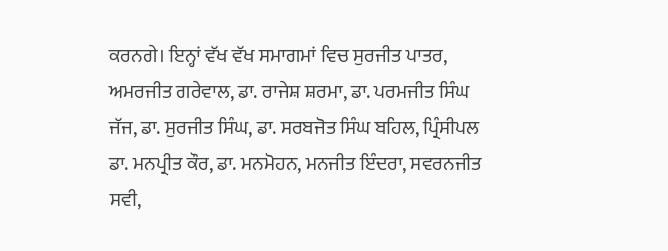ਕਰਨਗੇ। ਇਨ੍ਹਾਂ ਵੱਖ ਵੱਖ ਸਮਾਗਮਾਂ ਵਿਚ ਸੁਰਜੀਤ ਪਾਤਰ, ਅਮਰਜੀਤ ਗਰੇਵਾਲ, ਡਾ. ਰਾਜੇਸ਼ ਸ਼ਰਮਾ, ਡਾ. ਪਰਮਜੀਤ ਸਿੰਘ ਜੱਜ, ਡਾ. ਸੁਰਜੀਤ ਸਿੰਘ, ਡਾ. ਸਰਬਜੋਤ ਸਿੰਘ ਬਹਿਲ, ਪ੍ਰਿੰਸੀਪਲ ਡਾ. ਮਨਪ੍ਰੀਤ ਕੌਰ, ਡਾ. ਮਨਮੋਹਨ, ਮਨਜੀਤ ਇੰਦਰਾ, ਸਵਰਨਜੀਤ ਸਵੀ,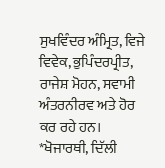ਸੁਖਵਿੰਦਰ ਅੰਮ੍ਰਿਤ, ਵਿਜੇ ਵਿਵੇਕ, ਭੁਪਿੰਦਰਪ੍ਰੀਤ, ਰਾਜੇਸ਼ ਮੋਹਨ, ਸਵਾਮੀ ਅੰਤਰਨੀਰਵ ਅਤੇ ਹੋਰ ਕਰ ਰਹੇ ਹਨ।
*ਖੋਜਾਰਥੀ, ਦਿੱਲੀ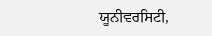ਯੂਨੀਵਰਸਿਟੀ,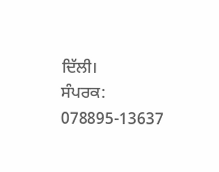ਦਿੱਲੀ।
ਸੰਪਰਕ: 078895-13637